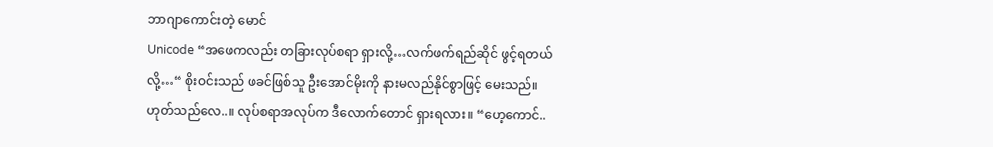ဘာဂျာကောင်းတဲ့ မောင်
Unicode “အဖေကလည်း တခြားလုပ်စရာ ရှားလို့…လက်ဖက်ရည်ဆိုင် ဖွင့်ရတယ်လို့…“ စိုးဝင်းသည် ဖခင်ဖြစ်သူ ဦးအောင်မိုးကို နားမလည်နိုင်စွာဖြင့် မေးသည်။ ဟုတ်သည်လေ..။ လုပ်စရာအလုပ်က ဒီလောက်တောင် ရှားရလား။ “ဟေ့ကောင်..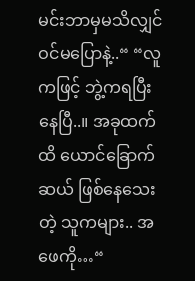မင်းဘာမှမသိလျှင် ဝင်မပြောနဲ့..“ “လူကဖြင့် ဘွဲ့ကရပြီးနေပြီ..။ အခုထက်ထိ ယောင်ခြောက်ဆယ် ဖြစ်နေသေးတဲ့ သူကများ.. အဖေကို…“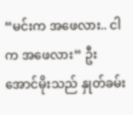“မင်းက အဖေလား.. ငါက အဖေလား“ ဦးအောင်မိုးသည် နှုတ်ခမ်း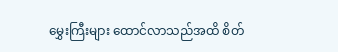မွှေးကြီးများ ထောင်လာသည်အထိ စိတ်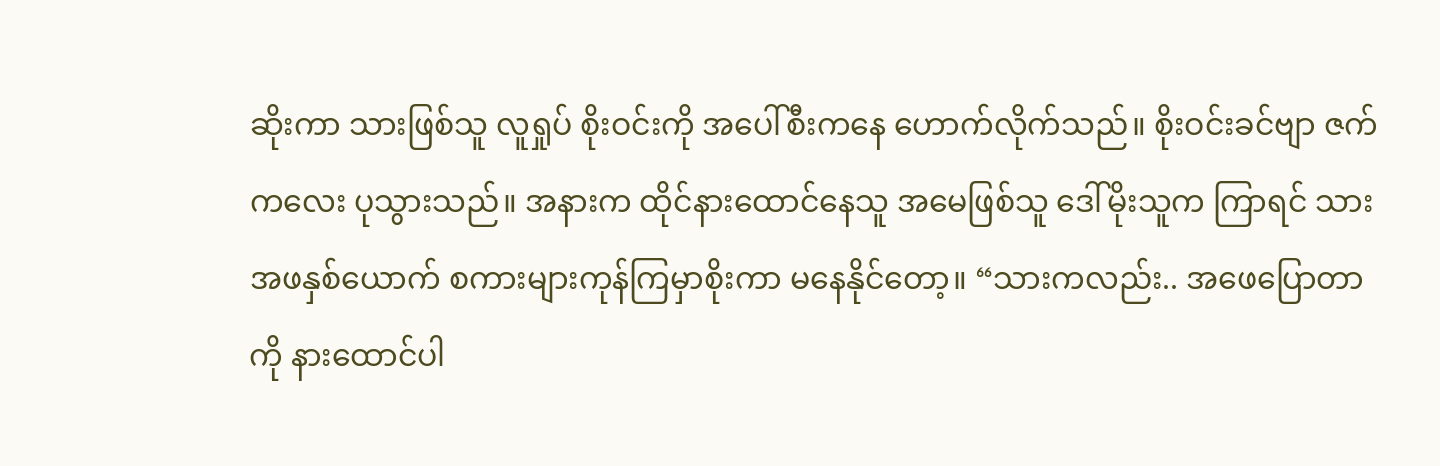ဆိုးကာ သားဖြစ်သူ လူရှုပ် စိုးဝင်းကို အပေါ်စီးကနေ ဟောက်လိုက်သည်။ စိုးဝင်းခင်ဗျာ ဇက်ကလေး ပုသွားသည်။ အနားက ထိုင်နားထောင်နေသူ အမေဖြစ်သူ ဒေါ်မိုးသူက ကြာရင် သားအဖနှစ်ယောက် စကားများကုန်ကြမှာစိုးကာ မနေနိုင်တော့။ “သားကလည်း.. အဖေပြောတာကို နားထောင်ပါ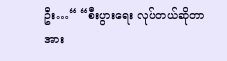ဦး…“ “စီးပွားရေး လုပ်တယ်ဆိုတာ အား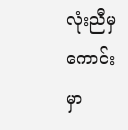လုံးညီမှ ကောင်းမှာ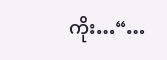ကိုး…“…